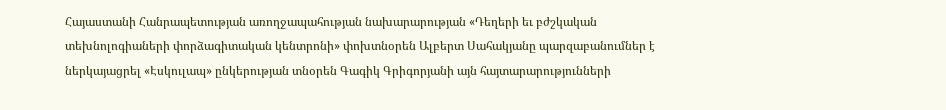Հայաստանի Հանրապետության առողջապահության նախարարության «Դեղերի եւ բժշկական տեխնոլոգիաների փորձագիտական կենտրոնի» փոխտնօրեն Ալբերտ Սահակյանը պարզաբանումներ է ներկայացրել «Էսկուլապ» ընկերության տնօրեն Գագիկ Գրիգորյանի այն հայտարարությունների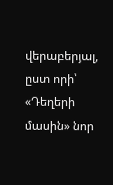վերաբերյալ, ըստ որի՝ «Դեղերի մասին» նոր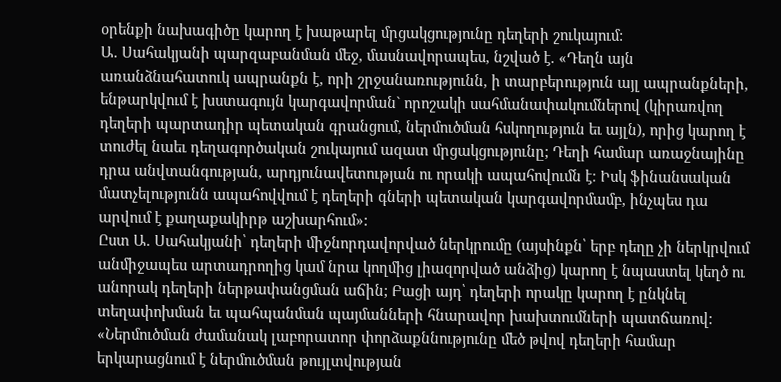օրենքի նախագիծը կարող է խաթարել մրցակցությունը դեղերի շուկայում:
Ա. Սահակյանի պարզաբանման մեջ, մասնավորապես, նշված է. «Դեղն այն առանձնահատուկ ապրանքն է, որի շրջանառությունն, ի տարբերություն այլ ապրանքների, ենթարկվում է խստագույն կարգավորման` որոշակի սահմանափակումներով (կիրառվող դեղերի պարտադիր պետական գրանցում, ներմուծման հսկողություն եւ այլն), որից կարող է տուժել նաեւ դեղագործական շուկայում ազատ մրցակցությունը; Դեղի համար առաջնայինը դրա անվտանգության, արդյունավետության ու որակի ապահովումն է։ Իսկ ֆինանսական մատչելությունն ապահովվում է դեղերի գների պետական կարգավորմամբ, ինչպես դա արվում է քաղաքակիրթ աշխարհում»:
Ըստ Ա. Սահակյանի՝ դեղերի միջնորդավորված ներկրումը (այսինքն՝ երբ դեղը չի ներկրվում անմիջապես արտադրողից կամ նրա կողմից լիազորված անձից) կարող է նպաստել կեղծ ու անորակ դեղերի ներթափանցման աճին; Բացի այդ՝ դեղերի որակը կարող է ընկնել տեղափոխման եւ պահպանման պայմանների հնարավոր խախտումների պատճառով:
«Ներմուծման ժամանակ լաբորատոր փորձաքննությունը մեծ թվով դեղերի համար երկարացնում է ներմուծման թույլտվության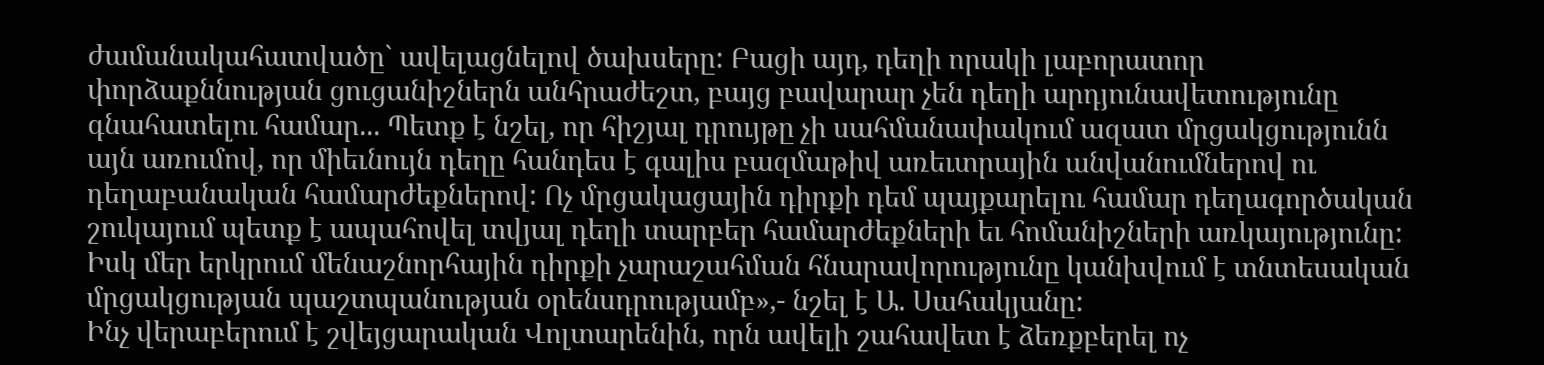ժամանակահատվածը` ավելացնելով ծախսերը: Բացի այդ, դեղի որակի լաբորատոր փորձաքննության ցուցանիշներն անհրաժեշտ, բայց բավարար չեն դեղի արդյունավետությունը գնահատելու համար... Պետք է նշել, որ հիշյալ դրույթը չի սահմանափակում ազատ մրցակցությունն այն առումով, որ միեւնույն դեղը հանդես է գալիս բազմաթիվ առեւտրային անվանումներով ու դեղաբանական համարժեքներով: Ոչ մրցակացային դիրքի դեմ պայքարելու համար դեղագործական շուկայում պետք է ապահովել տվյալ դեղի տարբեր համարժեքների եւ հոմանիշների առկայությունը: Իսկ մեր երկրում մենաշնորհային դիրքի չարաշահման հնարավորությունը կանխվում է տնտեսական մրցակցության պաշտպանության օրենսդրությամբ»,- նշել է Ա. Սահակյանը:
Ինչ վերաբերում է շվեյցարական Վոլտարենին, որն ավելի շահավետ է ձեռքբերել ոչ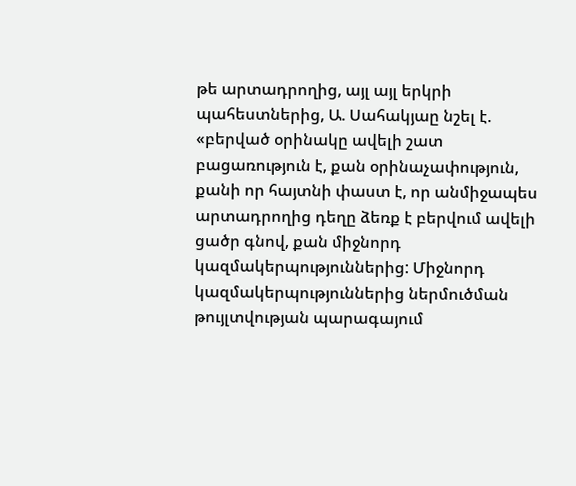թե արտադրողից, այլ այլ երկրի պահեստներից, Ա. Սահակյաը նշել է. «բերված օրինակը ավելի շատ բացառություն է, քան օրինաչափություն, քանի որ հայտնի փաստ է, որ անմիջապես արտադրողից դեղը ձեռք է բերվում ավելի ցածր գնով, քան միջնորդ կազմակերպություններից: Միջնորդ կազմակերպություններից ներմուծման թույլտվության պարագայում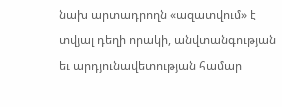նախ արտադրողն «ազատվում» է տվյալ դեղի որակի, անվտանգության եւ արդյունավետության համար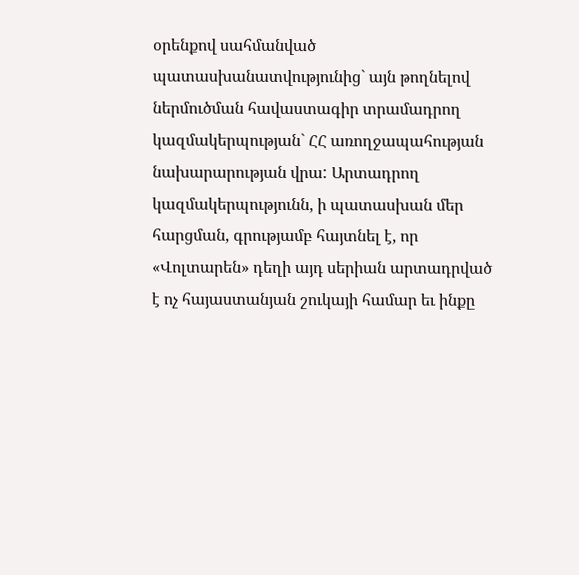օրենքով սահմանված պատասխանատվությունից` այն թողնելով ներմուծման հավաստագիր տրամադրող կազմակերպության` ՀՀ առողջապահության նախարարության վրա: Արտադրող կազմակերպությունն, ի պատասխան մեր հարցման, գրությամբ հայտնել է, որ «Վոլտարեն» դեղի այդ սերիան արտադրված է ոչ հայաստանյան շուկայի համար եւ ինքը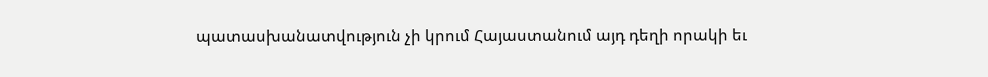պատասխանատվություն չի կրում Հայաստանում այդ դեղի որակի եւ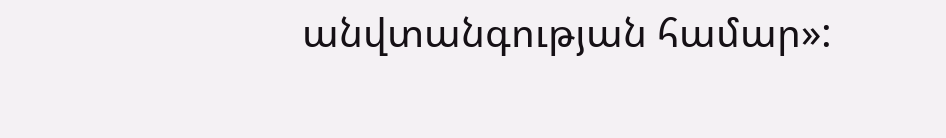անվտանգության համար»: